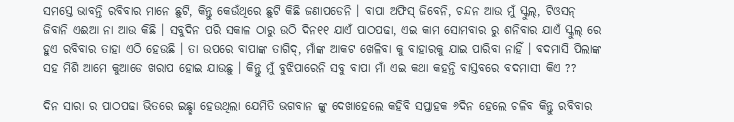ସମସ୍ତେ ଭାବନ୍ତି ରବିବାର ମାନେ ଛୁଟି, କିନ୍ତୁ କେଉଁଥିରେ ଛୁଟି କିଛି ଜଣାପଡେନି । ବାପା ଅଫିସ୍ ଜିବେନି, ଚନ୍ଦନ ଆଉ ମୁଁ ସ୍କୁଲ୍, ଟିଓସନ୍ ଜିବାନି ଏଈଆ ନା ଆଉ କିଛି । ସବୁଦିନ ପରି ସକାଳ ଠାରୁ ଉଠି ଦିନ୧୧ ଯାଏଁ ପାଠପଢା, ଏଇ କାମ ସୋମବାର ରୁ ଶନିବାର ଯାଏଁ ସ୍କୁଲ୍ ରେ ହୁଏ ରବିବାର ତାହା ଏଠି ହେଉଛି । ତା ଉପରେ ବାପାଙ୍କ ତାଗିଦ୍, ମାଁଙ୍କ ଆକଟ ଖେଳିବା କୁ ବାହାରକୁ ଯାଇ ପାରିବା ନାହିଁ । ବଦମାସି ପିଲାଙ୍କ ସହ ମିଶି ଆମେ କୁଆଡେ ଖରାପ ହୋଇ ଯାଉଛୁ । କିନ୍ତୁ ମୁଁ ବୁଝିପାରେନି ସବୁ ବାପା ମାଁ ଏଇ କଥା କହନ୍ତି ବାସ୍ତବରେ ବଦମାସୀ କିଏ ??

ଦିନ ସାରା ର ପାଠପଢା ଭିତରେ ଇଛ୍ଛା ହେଉଥିଲା ଯେମିତି ଭଗବାନ ଙ୍କୁ ଦେଖାହେଲେ କହିବି ସପ୍ତାହକ ୬ଦିନ ହେଲେ ଚଳିବ କିନ୍ତୁ ରବିବାର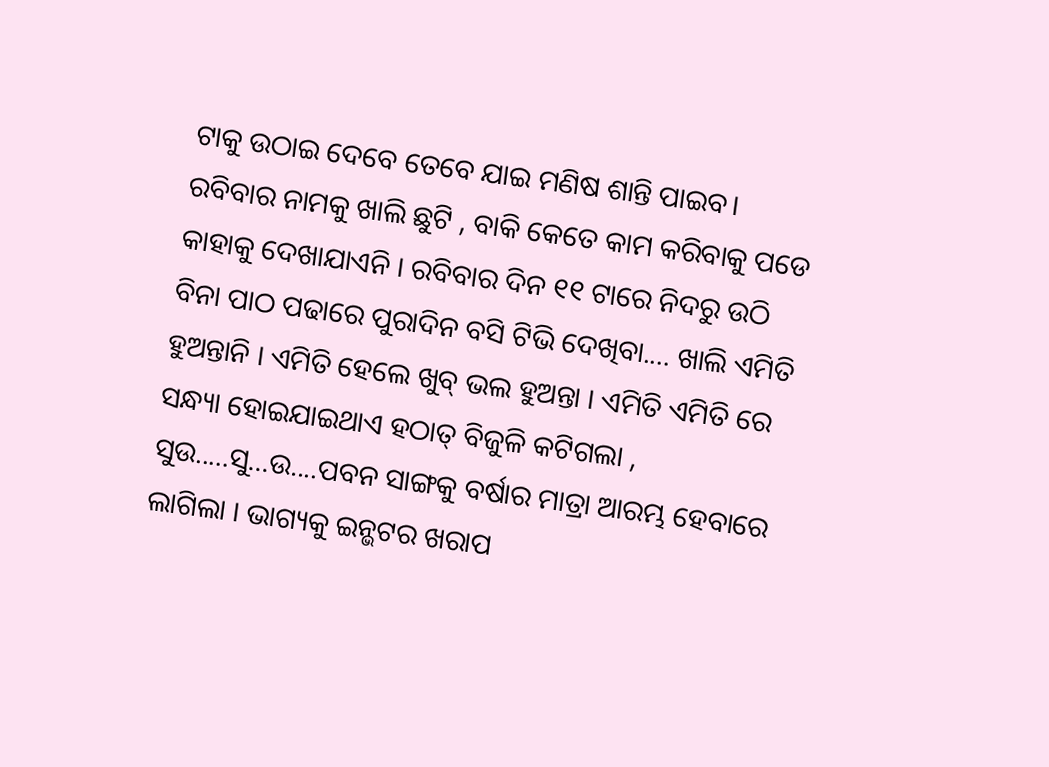ଟାକୁ ଉଠାଇ ଦେବେ ତେବେ ଯାଇ ମଣିଷ ଶାନ୍ତି ପାଇବ। ରବିବାର ନାମକୁ ଖାଲି ଛୁଟି , ବାକି କେତେ କାମ କରିବାକୁ ପଡେ କାହାକୁ ଦେଖାଯାଏନି । ରବିବାର ଦିନ ୧୧ ଟାରେ ନିଦରୁ ଉଠି ବିନା ପାଠ ପଢାରେ ପୁରାଦିନ ବସି ଟିଭି ଦେଖିବା.... ଖାଲି ଏମିତି ହୁଅନ୍ତାନି । ଏମିତି ହେଲେ ଖୁବ୍ ଭଲ ହୁଅନ୍ତା । ଏମିତି ଏମିତି ରେ ସନ୍ଧ୍ୟା ହୋଇଯାଇଥାଏ ହଠାତ୍ ବିଜୁଳି କଟିଗଲା , ସୁଉ.....ସୁ...ଉ....ପବନ ସାଙ୍ଗକୁ ବର୍ଷାର ମାତ୍ରା ଆରମ୍ଭ ହେବାରେ ଲାଗିଲା । ଭାଗ୍ୟକୁ ଇନ୍ଭଟର ଖରାପ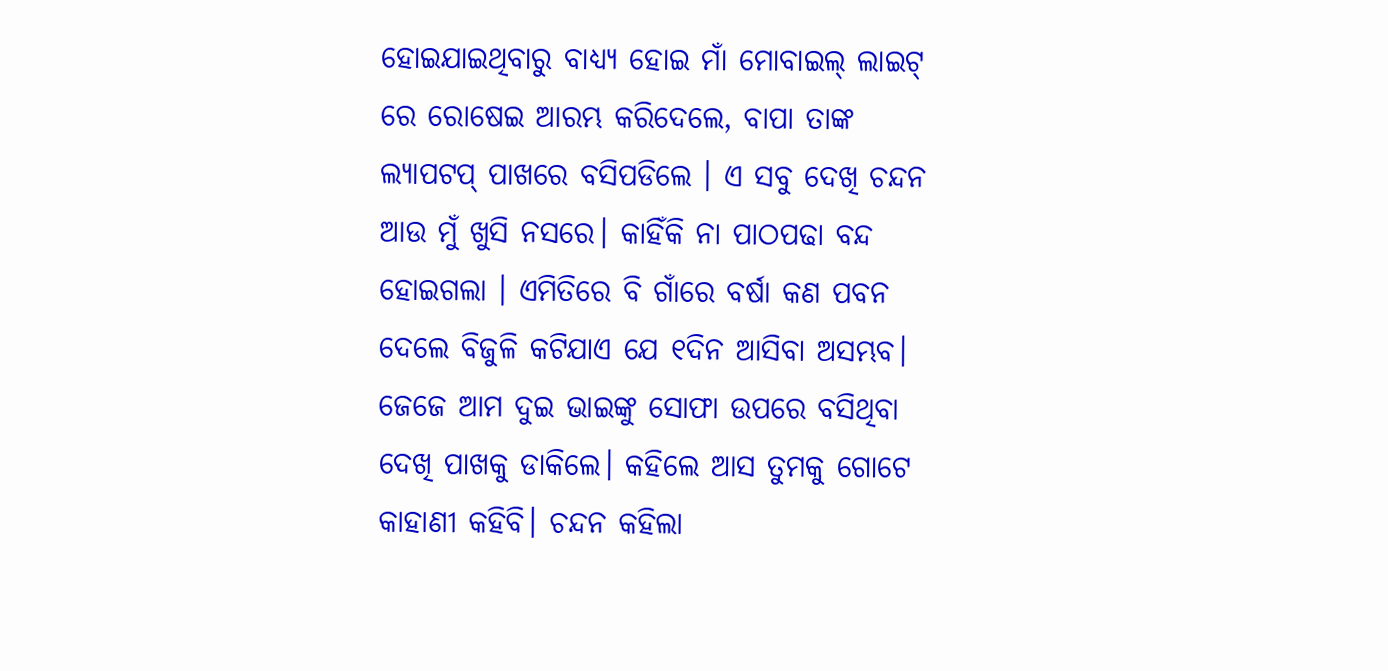ହୋଇଯାଇଥିବାରୁ ବାଧ୍ୟ୍ୟ ହୋଇ ମାଁ ମୋବାଇଲ୍ ଲାଇଟ୍ ରେ ରୋଷେଇ ଆରମ୍ଭ କରିଦେଲେ, ବାପା ତାଙ୍କ ଲ୍ୟାପଟପ୍ ପାଖରେ ବସିପଡିଲେ । ଏ ସବୁ ଦେଖି ଚନ୍ଦନ ଆଉ ମୁଁ ଖୁସି ନସରେ। କାହିଁକି ନା ପାଠପଢା ବନ୍ଦ ହୋଇଗଲା । ଏମିତିରେ ବି ଗାଁରେ ବର୍ଷା କଣ ପବନ ଦେଲେ ବିଜୁଳି କଟିଯାଏ ଯେ ୧ଦିନ ଆସିବା ଅସମ୍ଭବ। ଜେଜେ ଆମ ଦୁଇ ଭାଇଙ୍କୁ ସୋଫା ଉପରେ ବସିଥିବା ଦେଖି ପାଖକୁ ଡାକିଲେ। କହିଲେ ଆସ ତୁମକୁ ଗୋଟେ କାହାଣୀ କହିବି। ଚନ୍ଦନ କହିଲା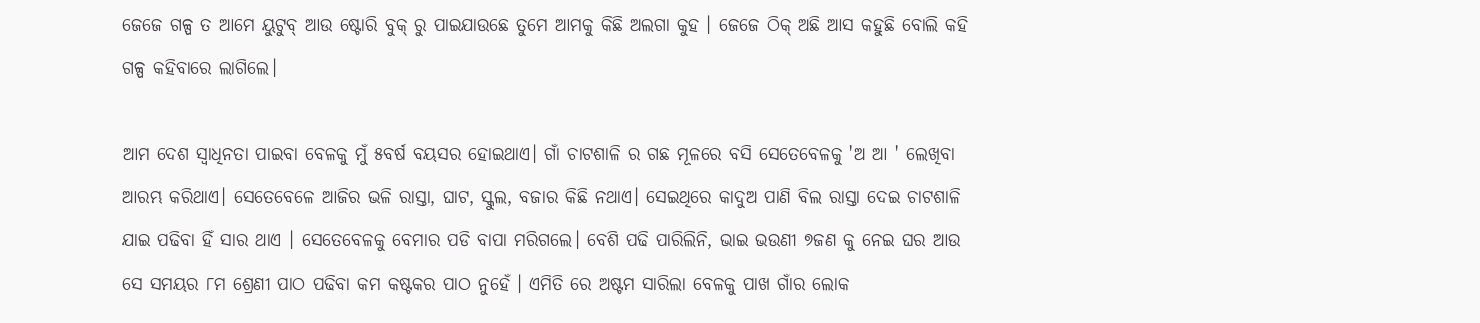ଜେଜେ ଗଳ୍ପ ତ ଆମେ ୟୁଟୁବ୍ ଆଉ ଷ୍ଟୋରି ବୁକ୍ ରୁ ପାଇଯାଉଛେ ତୁମେ ଆମକୁ କିଛି ଅଲଗା କୁହ । ଜେଜେ ଠିକ୍ ଅଛି ଆସ କହୁଛି ବୋଲି କହି ଗଳ୍ପ କହିବାରେ ଲାଗିଲେ।

ଆମ ଦେଶ ସ୍ବାଧିନତା ପାଇବା ବେଳକୁ ମୁଁ ୫ବର୍ଷ ବୟସର ହୋଇଥାଏ। ଗାଁ ଚାଟଶାଳି ର ଗଛ ମୂଳରେ ବସି ସେତେବେଳକୁ 'ଅ ଆ ' ଲେଖିବା ଆରମ୍ଭ କରିଥାଏ। ସେତେବେଳେ ଆଜିର ଭଳି ରାସ୍ତା, ଘାଟ, ସ୍କୁଲ, ବଜାର କିଛି ନଥାଏ। ସେଇଥିରେ କାଦୁଅ ପାଣି ବିଲ ରାସ୍ତା ଦେଇ ଚାଟଶାଳି ଯାଇ ପଢିବା ହିଁ ସାର ଥାଏ । ସେତେବେଳକୁ ବେମାର ପଡି ବାପା ମରିଗଲେ। ବେଶି ପଢି ପାରିଲିନି, ଭାଇ ଭଉଣୀ ୭ଜଣ କୁ ନେଇ ଘର ଆଉ ସେ ସମୟର ୮ମ ଶ୍ରେଣୀ ପାଠ ପଢିବା କମ କଷ୍ଟକର ପାଠ ନୁହେଁ । ଏମିତି ରେ ଅଷ୍ଟମ ସାରିଲା ବେଳକୁ ପାଖ ଗାଁର ଲୋକ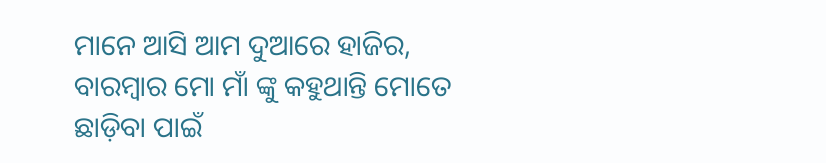ମାନେ ଆସି ଆମ ଦୁଆରେ ହାଜିର, ବାରମ୍ବାର ମୋ ମାଁ ଙ୍କୁ କହୁଥାନ୍ତି ମୋତେ ଛାଡ଼ିବା ପାଇଁ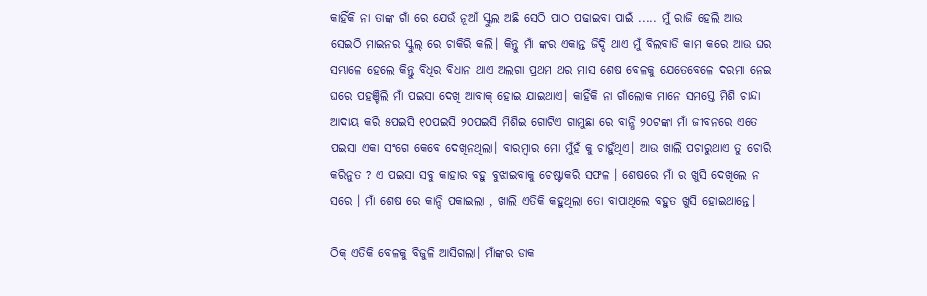କାହିଁକି ନା ତାଙ୍କ ଗାଁ ରେ ଯେଉଁ ନୂଆଁ ସ୍କୁଲ ଅଛି ସେଠି ପାଠ ପଢାଇବା ପାଇଁ ..... ମୁଁ ରାଜି ହେଲି ଆଉ ସେଇଠି ମାଇନର ସ୍କୁଲ୍ ରେ ଚାକିରି କଲି। କିନ୍ତୁ ମାଁ ଙ୍କର ଏକାନ୍ତ ଜିଦ୍ଦି ଥାଏ ମୁଁ ବିଲବାଡି କାମ କରେ ଆଉ ଘର ସମ୍ଭାଳେ ହେଲେ କିନ୍ତୁ ବିଧିର ବିଧାନ ଥାଏ ଅଲଗା ପ୍ରଥମ ଥର ମାସ ଶେଷ ବେଳକୁ ଯେତେବେଳେ ଦରମା ନେଇ ଘରେ ପହଞ୍ଚିଲି ମାଁ ପଇସା ଦେଖି ଆବାକ୍ ହୋଇ ଯାଇଥାଏ। କାହିଁକି ନା ଗାଁଲୋକ ମାନେ ସମସ୍ତେ ମିଶି ଚାନ୍ଦା ଆଦାୟ କରି ୫ପଇସି ୧୦ପଇସି ୨୦ପଇସି ମିଶିଇ ଗୋଟିଏ ଗାମୁଛା ରେ ବାନ୍ଧି ୨୦ଟଙ୍କା ମାଁ ଜୀବନରେ ଏତେ ପଇସା ଏକା ସଂଗେ କେବେ ଦେଖିନଥିଲା। ବାରମ୍ବାର ମୋ ମୁଁହଁ କୁ ଚାହୁଁଥିଏ। ଆଉ ଖାଲି ପଚାରୁଥାଏ ତୁ ଚୋରି କରିନୁତ ? ଏ ପଇସା ସବୁ କାହାର ବହୁ ବୁଝାଇବାକୁ ଚେଷ୍ଟାକରି ସଫଳ । ଶେଷରେ ମାଁ ର ଖୁସି ଦେଖିଲେ ନ ସରେ । ମାଁ ଶେଷ ରେ କାନ୍ଦି ପକାଇଲା , ଖାଲି ଏତିକି କହୁଥିଲା ତୋ ବାପାଥିଲେ ବହୁତ ଖୁସି ହୋଇଥାନ୍ତେ।

ଠିକ୍ ଏତିକି ବେଳକୁ ବିଜୁଳି ଆସିଗଲା। ମାଁଙ୍କର ଡାକ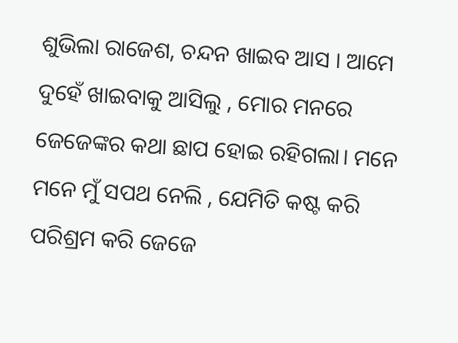ଶୁଭିଲା ରାଜେଶ, ଚନ୍ଦନ ଖାଇବ ଆସ । ଆମେ ଦୁହେଁ ଖାଇବାକୁ ଆସିଲୁ , ମୋର ମନରେ ଜେଜେଙ୍କର କଥା ଛାପ ହୋଇ ରହିଗଲା। ମନେ ମନେ ମୁଁ ସପଥ ନେଲି , ଯେମିତି କଷ୍ଟ କରି ପରିଶ୍ରମ କରି ଜେଜେ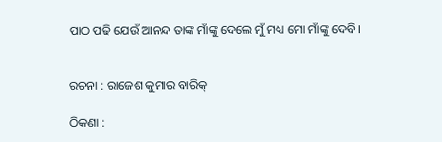ପାଠ ପଢି ଯେଉଁ ଆନନ୍ଦ ତାଙ୍କ ମାଁଙ୍କୁ ଦେଲେ ମୁଁ ମଧ୍ୟ ମୋ ମାଁଙ୍କୁ ଦେବି।


ରଚନା : ରାଜେଶ କୁମାର ବାରିକ୍

ଠିକଣା :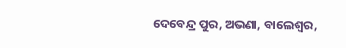ଦେବେନ୍ଦ୍ର ପୁର, ଅଭଣା, ବାଲେଶ୍ବର,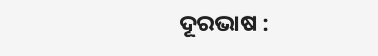ଦୂରଭାଷ :